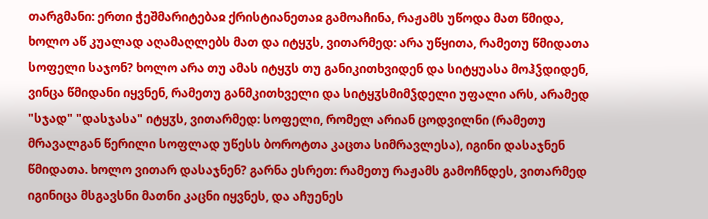თარგმანი: ერთი ჭეშმარიტებაჲ ქრისტიანეთაჲ გამოაჩინა, რაჟამს უწოდა მათ წმიდა, ხოლო აწ კუალად აღამაღლებს მათ და იტყჳს, ვითარმედ: არა უწყითა, რამეთუ წმიდათა სოფელი საჯონ? ხოლო არა თუ ამას იტყჳს თუ განიკითხვიდენ და სიტყუასა მოჰჴდიდენ, ვინცა წმიდანი იყვნენ, რამეთუ განმკითხველი და სიტყჳსმიმჴდელი უფალი არს, არამედ "სჯად" "დასჯასა" იტყჳს, ვითარმედ: სოფელი, რომელ არიან ცოდვილნი (რამეთუ მრავალგან წერილი სოფლად უწესს ბოროტთა კაცთა სიმრავლესა), იგინი დასაჯნენ წმიდათა. ხოლო ვითარ დასაჯნენ? გარნა ესრეთ: რამეთუ რაჟამს გამოჩნდეს, ვითარმედ იგინიცა მსგავსნი მათნი კაცნი იყვნეს, და აჩუენეს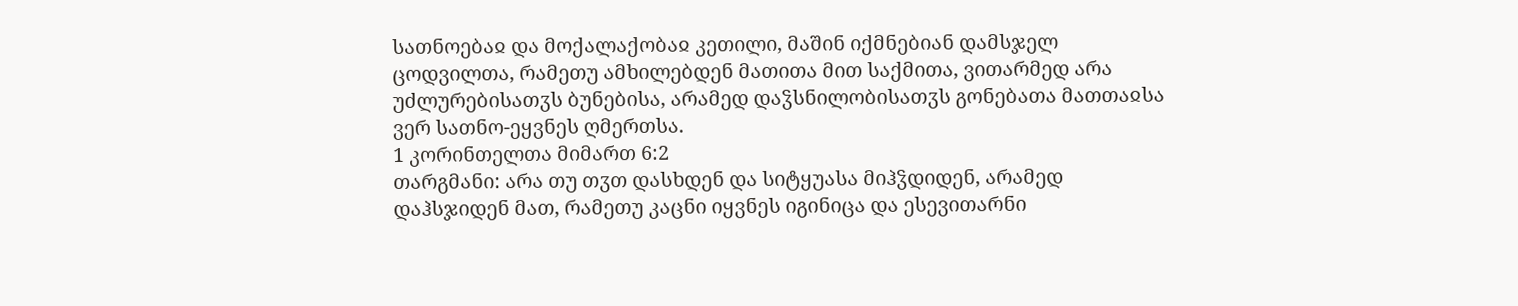სათნოებაჲ და მოქალაქობაჲ კეთილი, მაშინ იქმნებიან დამსჯელ ცოდვილთა, რამეთუ ამხილებდენ მათითა მით საქმითა, ვითარმედ არა უძლურებისათჳს ბუნებისა, არამედ დაჴსნილობისათჳს გონებათა მათთაჲსა ვერ სათნო-ეყვნეს ღმერთსა.
1 კორინთელთა მიმართ 6:2
თარგმანი: არა თუ თჳთ დასხდენ და სიტყუასა მიჰჴდიდენ, არამედ დაჰსჯიდენ მათ, რამეთუ კაცნი იყვნეს იგინიცა და ესევითარნი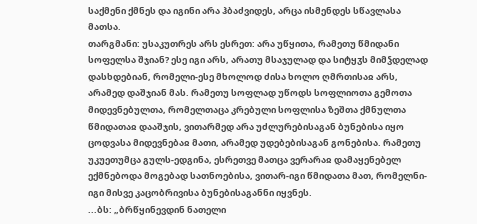საქმენი ქმნეს და იგინი არა ჰბაძვიდეს, არცა ისმენდეს სწავლასა მათსა.
თარგმანი: უსაკუთრეს არს ესრეთ: არა უწყითა, რამეთუ წმიდანი სოფელსა შჯიან? ესე იგი არს, არათუ მსაჯულად და სიტყჳს მიმჴდელად დასხდებიან, რომელი-ესე მხოლოდ ძისა ხოლო ღმრთისაჲ არს, არამედ დაშჯიან მას. რამეთუ სოფლად უწოდს სოფლიოთა გემოთა მიდევნებულთა, რომელთაცა კრებული სოფლისა ზეშთა ქმნულთა წმიდათაჲ დააშჯის, ვითარმედ არა უძლურებისაგან ბუნებისა იყო ცოდვასა მიდევნებაჲ მათი, არამედ უდებებისაგან გონებისა. რამეთუ უკუეთუმცა გულს-ედგინა, ესრეთვე მათცა ვერარაჲ დამაყენებელ ექმნებოდა მოგებად სათნოებისა, ვითარ-იგი წმიდათა მათ, რომელნი-იგი მისვე კაცობრივისა ბუნებისაგანნი იყვნეს.
...ბს: „ბრწყინევდინ ნათელი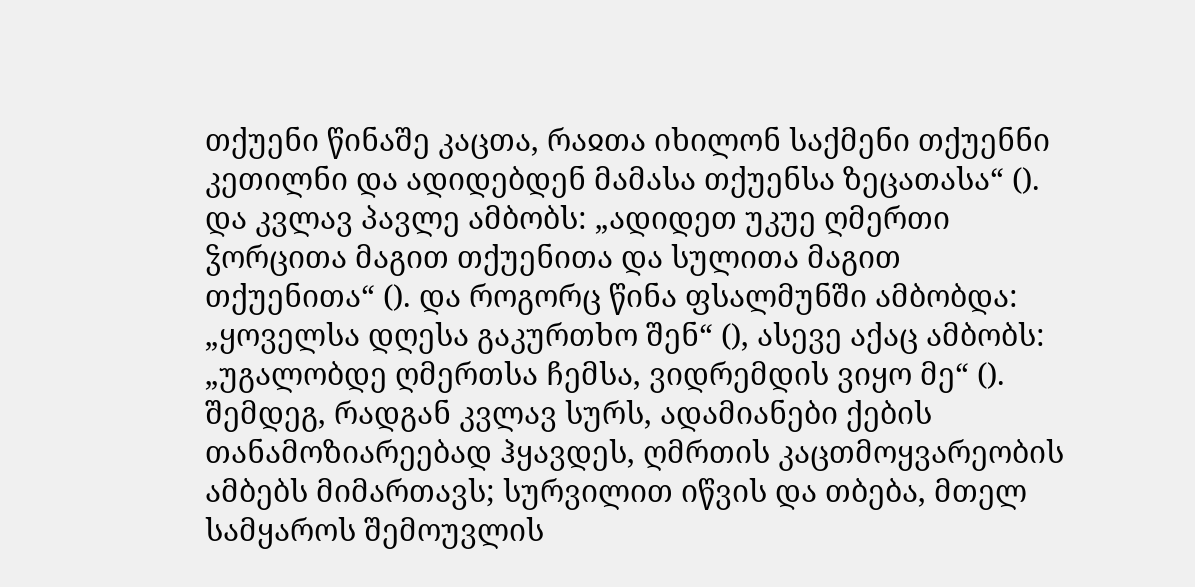თქუენი წინაშე კაცთა, რაჲთა იხილონ საქმენი თქუენნი კეთილნი და ადიდებდენ მამასა თქუენსა ზეცათასა“ (). და კვლავ პავლე ამბობს: „ადიდეთ უკუე ღმერთი ჴორცითა მაგით თქუენითა და სულითა მაგით თქუენითა“ (). და როგორც წინა ფსალმუნში ამბობდა: „ყოველსა დღესა გაკურთხო შენ“ (), ასევე აქაც ამბობს: „უგალობდე ღმერთსა ჩემსა, ვიდრემდის ვიყო მე“ (). შემდეგ, რადგან კვლავ სურს, ადამიანები ქების თანამოზიარეებად ჰყავდეს, ღმრთის კაცთმოყვარეობის ამბებს მიმართავს; სურვილით იწვის და თბება, მთელ სამყაროს შემოუვლის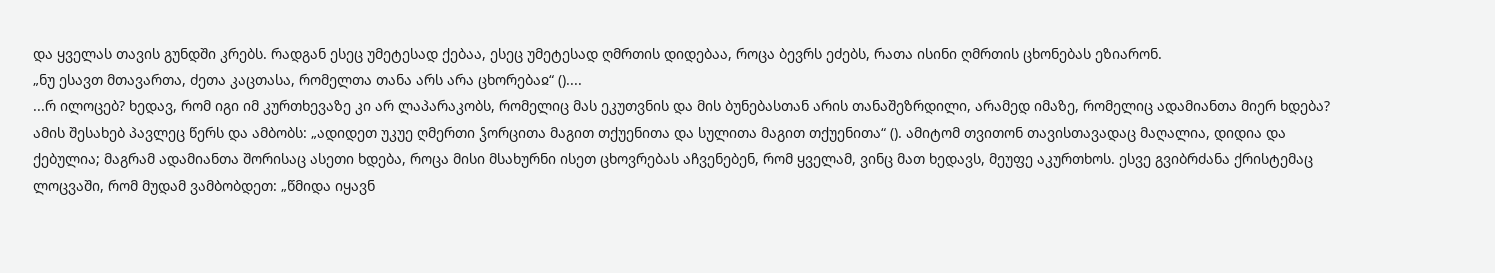და ყველას თავის გუნდში კრებს. რადგან ესეც უმეტესად ქებაა, ესეც უმეტესად ღმრთის დიდებაა, როცა ბევრს ეძებს, რათა ისინი ღმრთის ცხონებას ეზიარონ.
„ნუ ესავთ მთავართა, ძეთა კაცთასა, რომელთა თანა არს არა ცხორებაჲ“ ()....
...რ ილოცებ? ხედავ, რომ იგი იმ კურთხევაზე კი არ ლაპარაკობს, რომელიც მას ეკუთვნის და მის ბუნებასთან არის თანაშეზრდილი, არამედ იმაზე, რომელიც ადამიანთა მიერ ხდება? ამის შესახებ პავლეც წერს და ამბობს: „ადიდეთ უკუე ღმერთი ჴორცითა მაგით თქუენითა და სულითა მაგით თქუენითა“ (). ამიტომ თვითონ თავისთავადაც მაღალია, დიდია და ქებულია; მაგრამ ადამიანთა შორისაც ასეთი ხდება, როცა მისი მსახურნი ისეთ ცხოვრებას აჩვენებენ, რომ ყველამ, ვინც მათ ხედავს, მეუფე აკურთხოს. ესვე გვიბრძანა ქრისტემაც ლოცვაში, რომ მუდამ ვამბობდეთ: „წმიდა იყავნ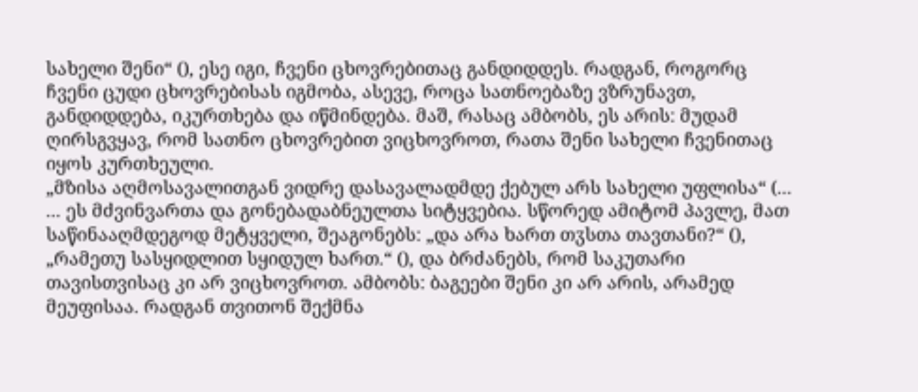სახელი შენი“ (), ესე იგი, ჩვენი ცხოვრებითაც განდიდდეს. რადგან, როგორც ჩვენი ცუდი ცხოვრებისას იგმობა, ასევე, როცა სათნოებაზე ვზრუნავთ, განდიდდება, იკურთხება და იწმინდება. მაშ, რასაც ამბობს, ეს არის: მუდამ ღირსგვყავ, რომ სათნო ცხოვრებით ვიცხოვროთ, რათა შენი სახელი ჩვენითაც იყოს კურთხეული.
„მზისა აღმოსავალითგან ვიდრე დასავალადმდე ქებულ არს სახელი უფლისა“ (...
... ეს მძვინვართა და გონებადაბნეულთა სიტყვებია. სწორედ ამიტომ პავლე, მათ საწინააღმდეგოდ მეტყველი, შეაგონებს: „და არა ხართ თჳსთა თავთანი?“ (), „რამეთუ სასყიდლით სყიდულ ხართ.“ (), და ბრძანებს, რომ საკუთარი თავისთვისაც კი არ ვიცხოვროთ. ამბობს: ბაგეები შენი კი არ არის, არამედ მეუფისაა. რადგან თვითონ შექმნა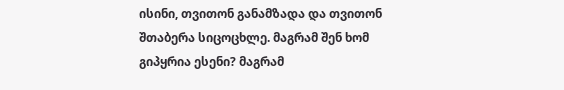ისინი, თვითონ განამზადა და თვითონ შთაბერა სიცოცხლე. მაგრამ შენ ხომ გიპყრია ესენი? მაგრამ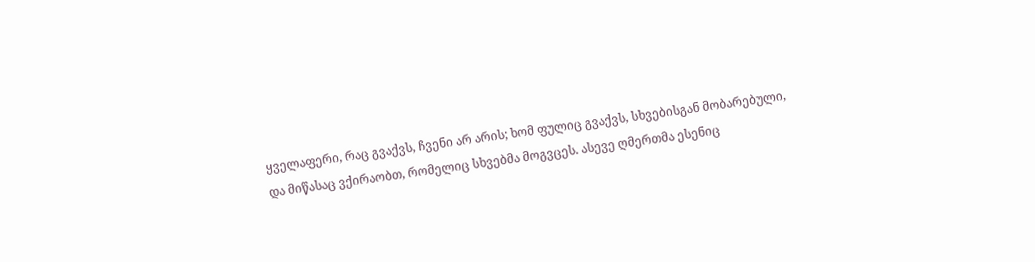ყველაფერი, რაც გვაქვს, ჩვენი არ არის; ხომ ფულიც გვაქვს, სხვებისგან მობარებული, და მიწასაც ვქირაობთ, რომელიც სხვებმა მოგვცეს. ასევე ღმერთმა ესენიც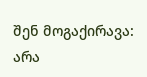შენ მოგაქირავა: არა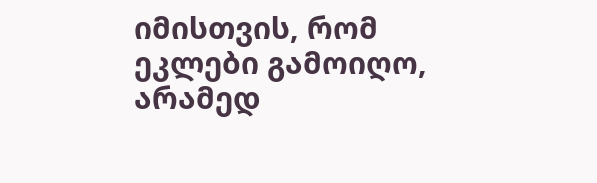იმისთვის, რომ ეკლები გამოიღო, არამედ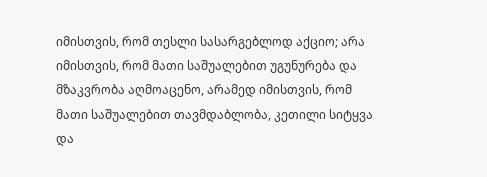იმისთვის, რომ თესლი სასარგებლოდ აქციო; არა იმისთვის, რომ მათი საშუალებით უგუნურება და მზაკვრობა აღმოაცენო, არამედ იმისთვის, რომ მათი საშუალებით თავმდაბლობა, კეთილი სიტყვა და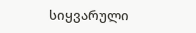სიყვარული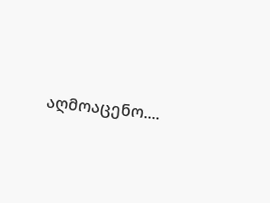აღმოაცენო....